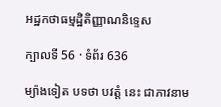អដ្ឋកថាធម្មដ្ឋិតិញ្ញាណនិទ្ទេស

ក្បាលទី 56 · ទំព័រ 636

ម្យ៉ាងទៀត បទថា បវត្តំ នេះ ជាភាវនាម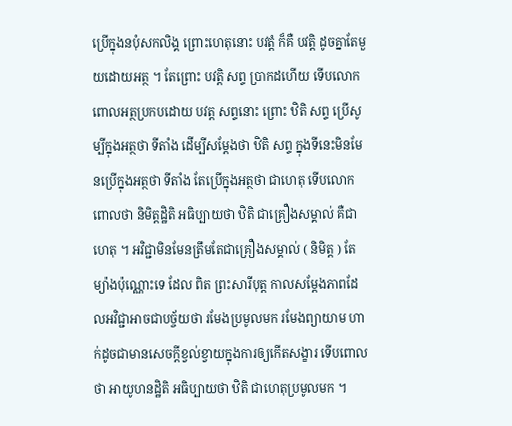ប្រើក្នុងនបុំសកលិង្គ ព្រោះហេតុនោះ បវត្តំ ក៏គឺ បវត្តិ ដូចគ្នាតែមួយដោយអត្ថ ។ តែព្រោះ បវត្តិ សព្ទ ប្រាកដហើយ ទើបលោកពោលអត្ថប្រកបដោយ បវត្ត សព្ទនោះ ព្រោះ ឋិតិ សព្ទ ប្រើសូម្បីក្នុងអត្ថថា ទីតាំង ដើម្បីសម្តែងថា ឋិតិ សព្ទ ក្នុងទីនេះមិនមែនប្រើក្នុងអត្ថថា ទីតាំង តែប្រើក្នុងអត្ថថា ជាហេតុ ទើបលោក ពោលថា និមិត្តដ្ឋិតិ អធិប្បាយថា ឋិតិ ជាគ្រឿងសម្គាល់ គឺជាហេតុ ។ អវិជ្ជាមិនមែនត្រឹមតែជាគ្រឿងសម្គាល់ ( និមិត្ត ) តែម្យ៉ាងប៉ុណ្ណោះទេ ដែល ពិត ព្រះសារីបុត្ត កាលសម្តែងភាពដែលអវិជ្ជាអាចជាបច្ច័យថា រមែងប្រមូលមក រមែងព្យាយាម ហាក់ដូចជាមានសេចក្តីខ្វល់ខ្វាយក្នុងការឲ្យកើតសង្ខារ ទើបពោលថា អាយូហនដ្ឋិតិ អធិប្បាយថា ឋិតិ ជាហេតុប្រមូលមក ។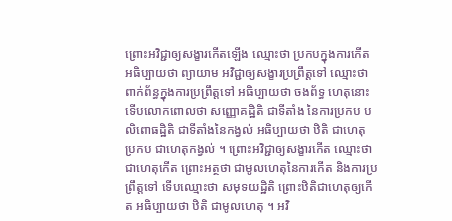ព្រោះអវិជ្ជាឲ្យសង្ខារកើតឡើង ឈ្មោះថា ប្រកបក្នុងការកើត អធិប្បាយថា ព្យាយាម អវិជ្ជាឲ្យសង្ខារប្រព្រឹត្តទៅ ឈ្មោះថា ពាក់ព័ន្ធក្នុងការប្រព្រឹត្តទៅ អធិប្បាយថា ចងព័ទ្ធ ហេតុនោះ ទើបលោកពោលថា សញ្ញោគដ្ឋិតិ ជាទីតាំង នៃការប្រកប បលិពោធដ្ឋិតិ ជាទីតាំងនៃកង្វល់ អធិប្បាយថា ឋិតិ ជាហេតុ ប្រកប ជាហេតុកង្វល់ ។ ព្រោះអវិជ្ជាឲ្យសង្ខារកើត ឈ្មោះថា ជាហេតុកើត ព្រោះអត្ថថា ជាមូលហេតុនៃការកើត និងការប្រព្រឹត្តទៅ ទើបឈ្មោះថា សមុទយដ្ឋិតិ ព្រោះឋិតិជាហេតុឲ្យកើត អធិប្បាយថា ឋិតិ ជាមូលហេតុ ។ អវិ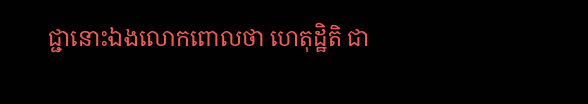ជ្ជានោះឯងលោកពោលថា ហេតុដ្ឋិតិ ជា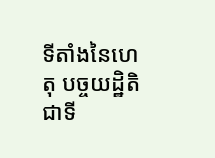ទីតាំងនៃហេតុ បច្ចយដ្ឋិតិ ជាទី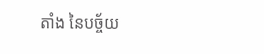តាំង នៃបច្ច័យ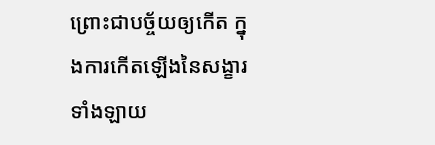ព្រោះជាបច្ច័យឲ្យកើត ក្នុងការកើតឡើងនៃសង្ខារទាំងឡាយ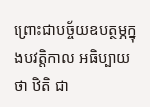ព្រោះជាបច្ច័យឧបត្ថម្ភក្នុងបវត្តិកាល អធិប្បាយថា ឋិតិ ជា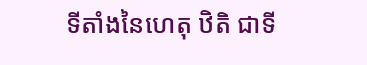ទីតាំងនៃហេតុ ឋិតិ ជាទី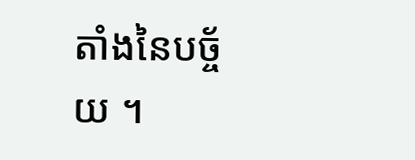តាំងនៃបច្ច័យ ។